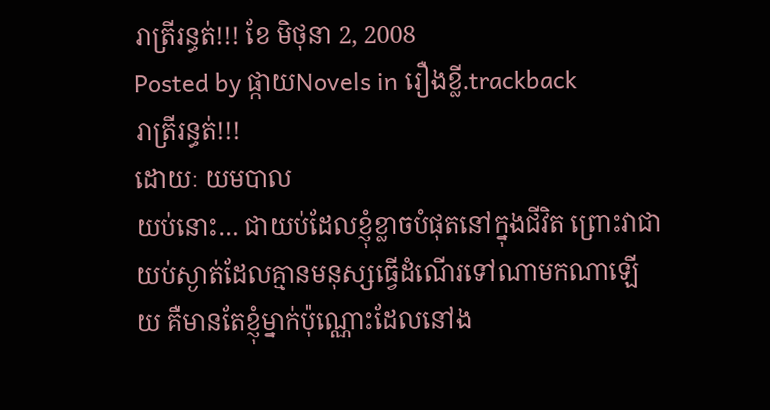រាត្រីរន្ធត់!!! ខែ មិថុនា 2, 2008
Posted by ផ្កាយNovels in រឿងខ្លី.trackback
រាត្រីរន្ធត់!!!
ដោយៈ យមបាល
យប់នោះ… ជាយប់ដែលខ្ញុំខ្លាចបំផុតនៅក្នុងជីវិត ព្រោះវាជាយប់ស្ងាត់ដែលគ្មានមនុស្សធ្វើដំណើរទៅណាមកណាឡើយ គឺមានតែខ្ញុំម្នាក់ប៉ុណ្ណោះដែលនៅង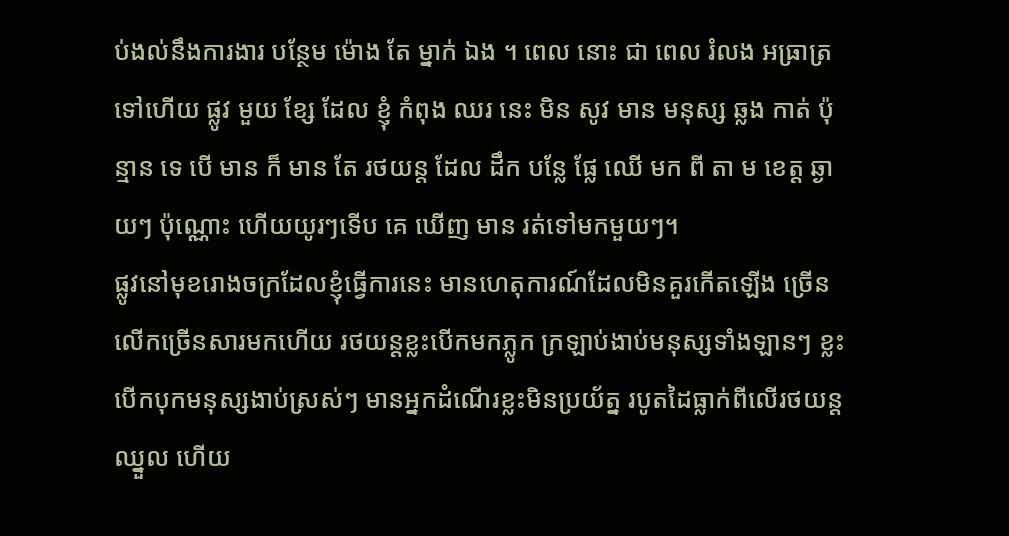ប់ងល់នឹងការងារ បន្ថែម ម៉ោង តែ ម្នាក់ ឯង ។ ពេល នោះ ជា ពេល រំលង អធ្រាត្រ ទៅហើយ ផ្លូវ មួយ ខ្សែ ដែល ខ្ញុំ កំពុង ឈរ នេះ មិន សូវ មាន មនុស្ស ឆ្លង កាត់ ប៉ុន្មាន ទេ បើ មាន ក៏ មាន តែ រថយន្ត ដែល ដឹក បន្លែ ផ្លែ ឈើ មក ពី តា ម ខេត្ត ឆ្ងាយៗ ប៉ុណ្ណោះ ហើយយូរៗទើប គេ ឃើញ មាន រត់ទៅមកមួយៗ។
ផ្លូវនៅមុខរោងចក្រដែលខ្ញុំធ្វើការនេះ មានហេតុការណ៍ដែលមិនគួរកើតឡើង ច្រើនលើកច្រើនសារមកហើយ រថយន្តខ្លះបើកមកភ្លូក ក្រឡាប់ងាប់មនុស្សទាំងឡានៗ ខ្លះបើកបុកមនុស្សងាប់ស្រស់ៗ មានអ្នកដំណើរខ្លះមិនប្រយ័ត្ន របូតដៃធ្លាក់ពីលើរថយន្តឈ្នួល ហើយ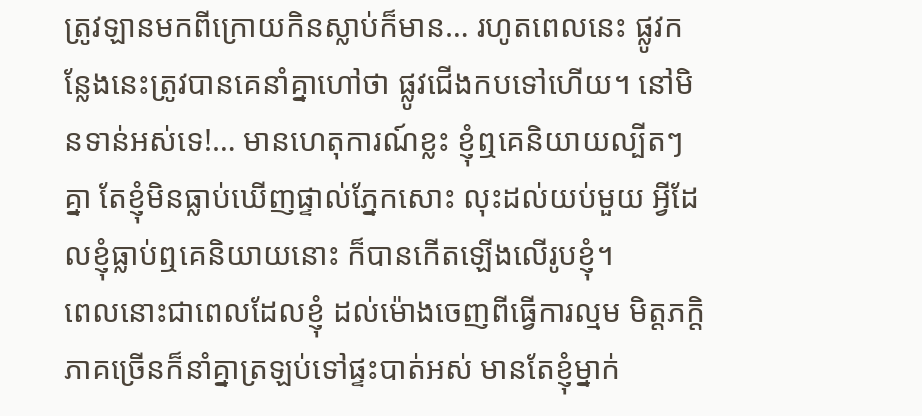ត្រូវឡានមកពីក្រោយកិនស្លាប់ក៏មាន… រហូតពេលនេះ ផ្លូវកន្លែងនេះត្រូវបានគេនាំគ្នាហៅថា ផ្លូវជើងកបទៅហើយ។ នៅមិនទាន់អស់ទេ!… មានហេតុការណ៍ខ្លះ ខ្ញុំឮគេនិយាយល្បីតៗគ្នា តែខ្ញុំមិនធ្លាប់ឃើញផ្ទាល់ភ្នែកសោះ លុះដល់យប់មួយ អ្វីដែលខ្ញុំធ្លាប់ឮគេនិយាយនោះ ក៏បានកើតឡើងលើរូបខ្ញុំ។
ពេលនោះជាពេលដែលខ្ញុំ ដល់ម៉ោងចេញពីធ្វើការល្មម មិត្តភក្តិភាគច្រើនក៏នាំគ្នាត្រឡប់ទៅផ្ទះបាត់អស់ មានតែខ្ញុំម្នាក់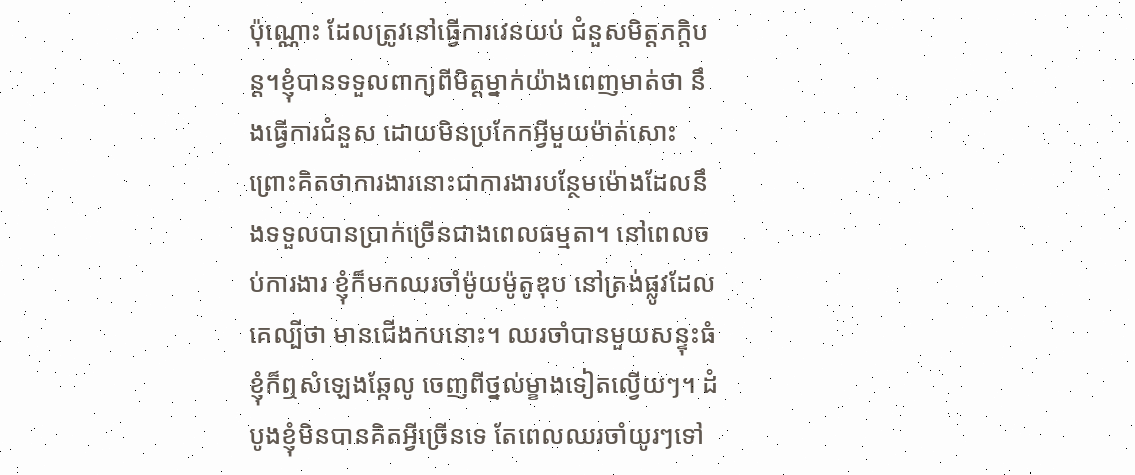ប៉ុណ្ណោះ ដែលត្រូវនៅធ្វើការវេនយប់ ជំនួសមិត្តភក្តិបន្ត។ខ្ញុំបានទទួលពាក្យពីមិត្តម្នាក់យ៉ាងពេញមាត់ថា នឹងធ្វើការជំនួស ដោយមិនប្រកែកអ្វីមួយម៉ាត់សោះ ព្រោះគិតថាការងារនោះជាការងារបន្ថែមម៉ោងដែលនឹងទទួលបានប្រាក់ច្រើនជាងពេលធម្មតា។ នៅពេលចប់ការងារ ខ្ញុំក៏មកឈរចាំម៉ូយម៉ូតូឌុប នៅត្រង់ផ្លូវដែលគេល្បីថា មានជើងកបនោះ។ ឈរចាំបានមួយសន្ទុះធំ ខ្ញុំក៏ឮសំឡេងឆ្កែលូ ចេញពីថ្នល់ម្ខាងទៀតល្វើយៗ។ ដំបូងខ្ញុំមិនបានគិតអ្វីច្រើនទេ តែពេលឈរចាំយូរៗទៅ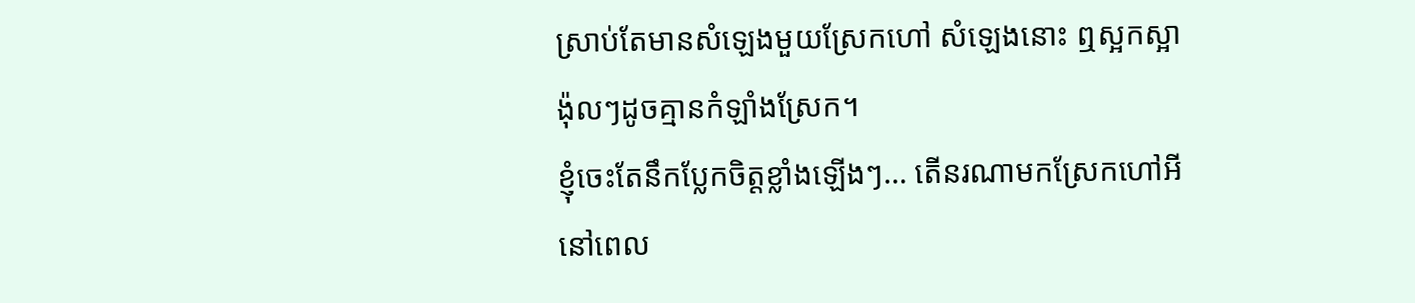ស្រាប់តែមានសំឡេងមួយស្រែកហៅ សំឡេងនោះ ឮស្អកស្អាង៉ុលៗដូចគ្មានកំឡាំងស្រែក។
ខ្ញុំចេះតែនឹកប្លែកចិត្តខ្លាំងឡើងៗ… តើនរណាមកស្រែកហៅអីនៅពេល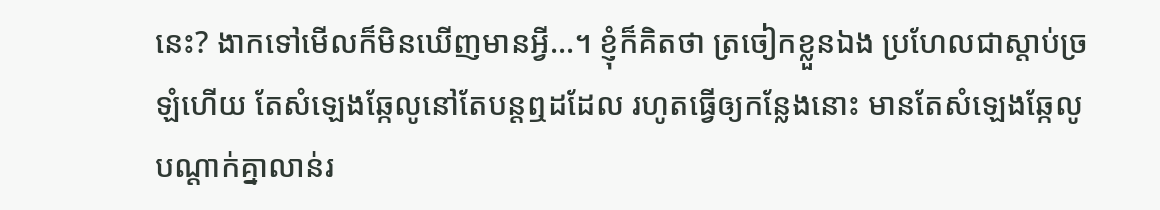នេះ? ងាកទៅមើលក៏មិនឃើញមានអ្វី…។ ខ្ញុំក៏គិតថា ត្រចៀកខ្លួនឯង ប្រហែលជាស្តាប់ច្រឡំហើយ តែសំឡេងឆ្កែលូនៅតែបន្តឮដដែល រហូតធ្វើឲ្យកន្លែងនោះ មានតែសំឡេងឆ្កែលូបណ្តាក់គ្នាលាន់រ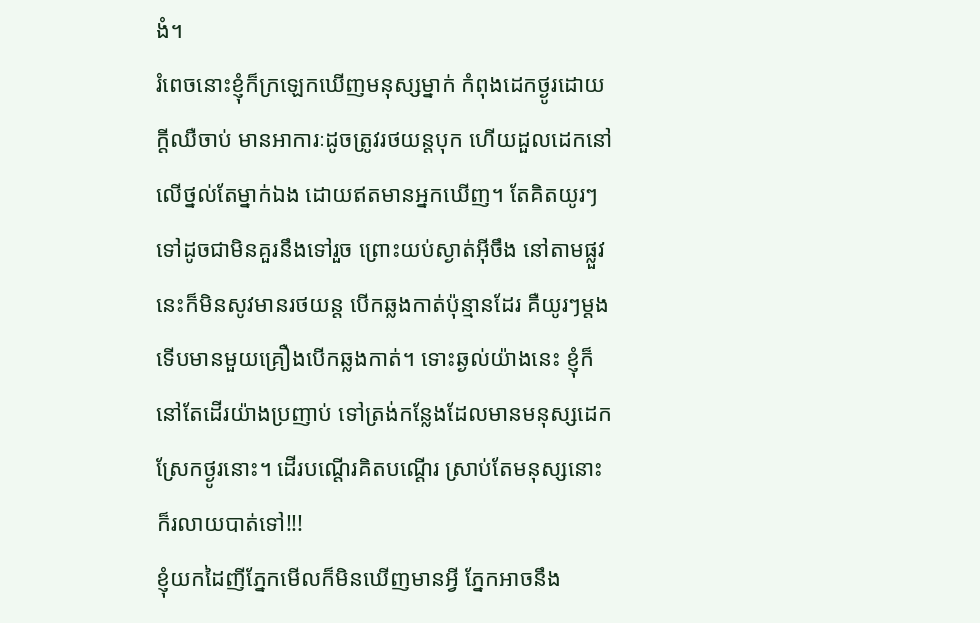ងំ។
រំពេចនោះខ្ញុំក៏ក្រឡេកឃើញមនុស្សម្នាក់ កំពុងដេកថ្ងូរដោយក្តីឈឺចាប់ មានអាការៈដូចត្រូវរថយន្តបុក ហើយដួលដេកនៅលើថ្នល់តែម្នាក់ឯង ដោយឥតមានអ្នកឃើញ។ តែគិតយូរៗទៅដូចជាមិនគួរនឹងទៅរួច ព្រោះយប់ស្ងាត់អ៊ីចឹង នៅតាមផ្លួវនេះក៏មិនសូវមានរថយន្ត បើកឆ្លងកាត់ប៉ុន្មានដែរ គឺយូរៗម្តងទើបមានមួយគ្រឿងបើកឆ្លងកាត់។ ទោះឆ្ងល់យ៉ាងនេះ ខ្ញុំក៏នៅតែដើរយ៉ាងប្រញាប់ ទៅត្រង់កន្លែងដែលមានមនុស្សដេកស្រែកថ្ងូរនោះ។ ដើរបណ្តើរគិតបណ្តើរ ស្រាប់តែមនុស្សនោះក៏រលាយបាត់ទៅ!!!
ខ្ញុំយកដៃញីភ្នែកមើលក៏មិនឃើញមានអ្វី ភ្នែកអាចនឹង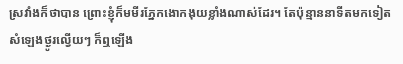ស្រវាំងក៏ថាបាន ព្រោះខ្ញុំក៏មមីរភ្នែកងោកងុយខ្លាំងណាស់ដែរ។ តែប៉ុន្មាននាទីតមកទៀត សំឡេងថ្ងូរល្វើយៗ ក៏ឮឡើង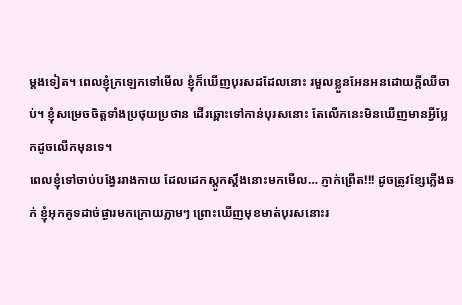ម្តងទៀត។ ពេលខ្ញុំក្រឡេកទៅមើល ខ្ញុំក៏ឃើញបុរសដដែលនោះ រមួលខ្លួនអែនអនដោយក្តីឈឺចាប់។ ខ្ញុំសម្រេចចិត្តទាំងប្រថុយប្រថាន ដើរឆ្ពោះទៅកាន់បុរសនោះ តែលើកនេះមិនឃើញមានអ្វីប្លែកដូចលើកមុនទេ។
ពេលខ្ញុំទៅចាប់បង្វែររាងកាយ ដែលដេកស្តូកស្តឹងនោះមកមើល… ភ្ញាក់ព្រើត!!! ដូចត្រូវខ្សែភ្លើងឆក់ ខ្ញុំអុកគូទដាច់ផ្ងារមកក្រោយភ្លាមៗ ព្រោះឃើញមុខមាត់បុរសនោះរ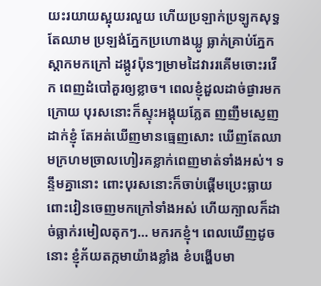យះរយាយស្អុយរលួយ ហើយប្រឡាក់ប្រឡូកសុទ្ធតែឈាម ប្រឡង់ភ្នែកប្រហោងឃ្លូ ធ្លាក់គ្រាប់ភ្នែកស្តាកមកក្រៅ ដង្កូវប៉ុនៗម្រាមដៃវាររគើមចោះរវើក ពេញដំបៅគួរឲ្យខ្លាច។ ពេលខ្ញុំដួលដាច់ផ្ងារមកក្រោយ បុរសនោះក៏ស្ទុះអង្គុយភ្លែត ញញឹមស្ញេញដាក់ខ្ញុំ តែអត់ឃើញមានធ្មេញសោះ ឃើញតែឈាមក្រហមច្រាលហៀរគខ្លាក់ពេញមាត់ទាំងអស់។ ទន្ទឹមគ្នានោះ ពោះបុរសនោះក៏ចាប់ផ្តើមប្រេះធ្លាយពោះវៀនចេញមកក្រៅទាំងអស់ ហើយក្បាលក៏ដាច់ធ្លាក់រមៀលតុកៗ… មករកខ្ញុំ។ ពេលឃើញដូចនោះ ខ្ញុំភ័យតក្កមាយ៉ាងខ្លាំង ខំបង្ហើបមា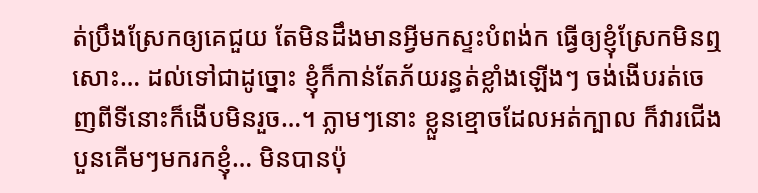ត់ប្រឹងស្រែកឲ្យគេជួយ តែមិនដឹងមានអ្វីមកស្ទះបំពង់ក ធ្វើឲ្យខ្ញុំស្រែកមិនឮសោះ… ដល់ទៅជាដូច្នោះ ខ្ញុំក៏កាន់តែភ័យរន្ធត់ខ្លាំងឡើងៗ ចង់ងើបរត់ចេញពីទីនោះក៏ងើបមិនរួច…។ ភ្លាមៗនោះ ខ្លួនខ្មោចដែលអត់ក្បាល ក៏វារជើងបួនគើមៗមករកខ្ញុំ… មិនបានប៉ុ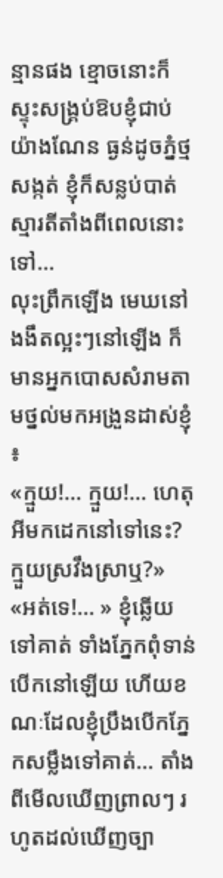ន្មានផង ខ្មោចនោះក៏ស្ទុះសង្រ្គប់ឱបខ្ញុំជាប់យ៉ាងណែន ធ្ងន់ដូចភ្នំថ្មសង្កត់ ខ្ញុំក៏សន្លប់បាត់ស្មារតីតាំងពីពេលនោះទៅ…
លុះព្រឹកឡើង មេឃនៅងងឹតល្អះៗនៅឡើង ក៏មានអ្នកបោសសំរាមតាមថ្នល់មកអង្រួនដាស់ខ្ញុំ ៖
«ក្មួយ!… ក្មួយ!… ហេតុអីមកដេកនៅទៅនេះ? ក្មួយស្រវឹងស្រាឬ?»
«អត់ទេ!… » ខ្ញុំឆ្លើយទៅគាត់ ទាំងភ្នែកពុំទាន់បើកនៅឡើយ ហើយខណៈដែលខ្ញុំប្រឹងបើកភ្នែកសម្លឹងទៅគាត់… តាំងពីមើលឃើញព្រាលៗ រហូតដល់ឃើញច្បា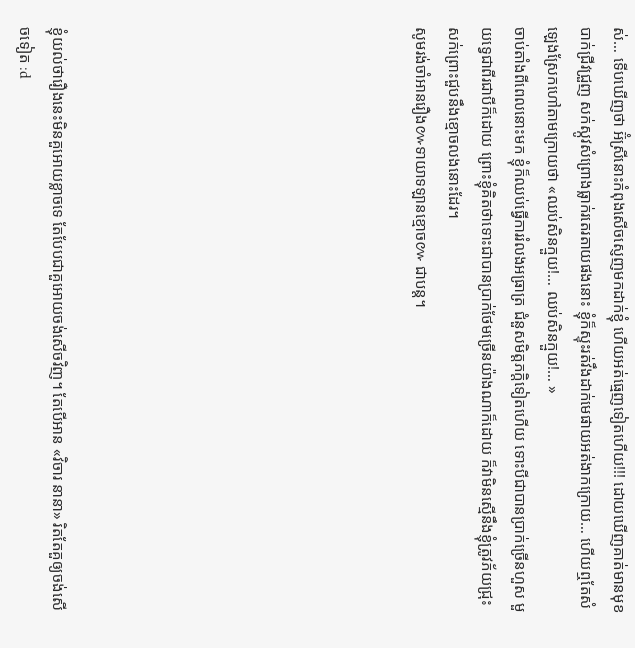ស់… ទើបឃើញថា អ៊ំស្រីនោះកំពុងសើចស្ញេញមកដាក់ខ្ញុំ ហើយអត់ធ្មេញទៀតហើយ!!! ដោយឃើញគាត់មានមុខបាក់ជ្រីវជ្រួញ សក់ស្កូវសំព្រោងធ្លាក់រតេរតាយផងនោះ ខ្ញុំក៏ស្ទុះរត់វឹងដាក់មេផាយអត់ងាកក្រោយ… ហើយឮតែសំឡេងស្រែកហៅតាមក្រោយថា «ឈប់សិនក្មួយ!… ឈប់សិនក្មួយ!… »
ចាប់តាំងពីពេលនោះមក ខ្ញុំក៏ឈប់ធ្វើការរំលងអធ្រាត្រ ជំនួសមិត្តភក្តិទៀតហើយ ទោះបីជាបានប្រាក់ច្រើនហួស មួយទ្វេជាពីរជាបីក៏ដោយ ព្រោះខ្ញុំគិតថាទោះជាបានប្រាក់ថែមច្រើនយ៉ាងណាក៏ដោយ ក៏វាមិនស្មើនឹងខ្ញុំត្រូវភ័យជ្រុះសក់ព្រោះជួបនឹងខ្មោចលងនោះដែរ។
សូមរង់ចាំអានរឿង៚ទាយាទឡានខ្មោច៚ ជាបន្ត។










ខ្ញុំយល់ថារឿងនេះមិនគួអោយខ្លាចទេ តែបែបជាគួអោយចង់សើចវិញ។ តែបើអាន «វិចារ នានា» រិតតែគួឲ្យចង់សើចទៀត :d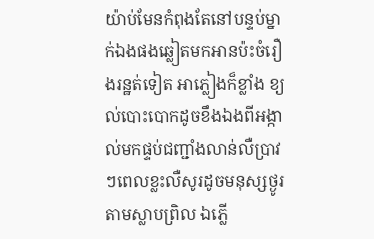យ៉ាប់មែនកំពុងតែនៅបន្ទប់ម្នាក់ឯងផងឆ្លៀតមកអានប៉ះចំរឿងរន្ឋត់ទៀត អាភ្លៀងក៏ខ្លាំង ខ្យល់បោះបោកដូចខឹងឯងពីអង្កាល់មកផ្ទប់ជញ្ជាំងលាន់លឺប្រាវៗពេលខ្លះលឺសូរដូចមនុស្សថ្ងូរតាមស្លាបព្រិល ឯភ្លើ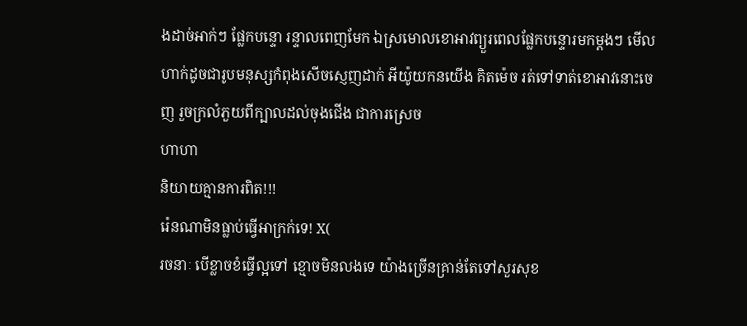ងដាច់អាក់ៗ ផ្លែកបន្ទោ រន្ទាលពេញមែក ឯស្រមោលខោអាវព្យួរពេលផ្លែកបន្ទោរមកម្តងៗ មើលហាក់ដូចជារូបមនុស្សកំពុងសើចស្ញេញដាក់ អីយ៉ូយកនយើង គិតម៉េច រត់ទៅទាត់ខោអាវនោះចេញ រួចក្រលំភួយពីក្បាលដល់ចុងជើង ជាការស្រេច
ហាហា
និយាយគ្មានការពិត!!!
រ៉េនណាមិនធ្លាប់ធ្វើអាក្រក់ទេ! X(
រចនាៈ បើខ្លាចខំធ្វើល្អទៅ ខ្មោចមិនលងទេ យ៉ាងច្រើនគ្រាន់តែទៅសួរសុខ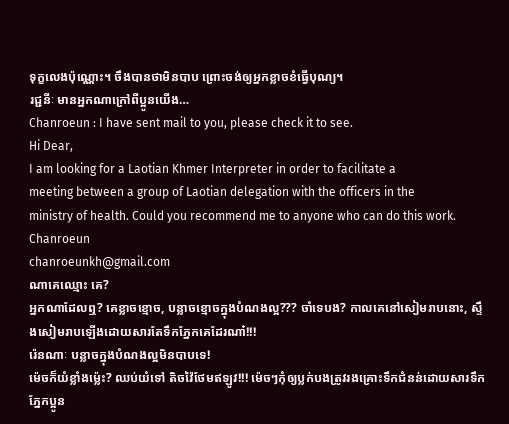ទុក្ខលេងប៉ុណ្ណោះ។ ចឹងបានថាមិនបាប ព្រោះចង់ឲ្យអ្នកខ្លាចខំធ្វើបុណ្យ។
រជ្ជនីៈ មានអ្នកណាក្រៅពីប្អូនយើង…
Chanroeun : I have sent mail to you, please check it to see.
Hi Dear,
I am looking for a Laotian Khmer Interpreter in order to facilitate a
meeting between a group of Laotian delegation with the officers in the
ministry of health. Could you recommend me to anyone who can do this work.
Chanroeun
chanroeunkh@gmail.com
ណាគេឈ្មោះ គេ?
អ្នកណាដែលឮ? គេខ្លាចខ្មោច, បន្លាចខ្មោចក្នុងបំណងល្អ??? ចាំទេបង? កាលគេនៅសៀមរាបនោះ, ស្ទឹងសៀមរាបឡើងដោយសារតែទឹកភ្នែកគេដែរណា៎!!!
រ៉េនណាៈ បន្លាចក្នុងបំណងល្អមិនបាបទេ!
ម៉េចក៏យំខ្លាំងម្ល៉េះ? ឈប់យំទៅ តិចវ៉ៃថែមឥឡូវ!!! ម៉េចៗកុំឲ្យប្លក់បងត្រូវរងគ្រោះទឹកជំនន់ដោយសារទឹកភ្នែកប្អូន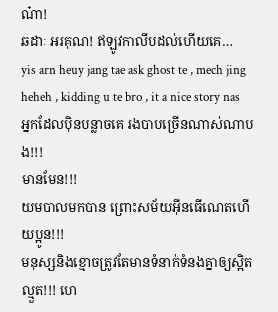ណ៎ា!
ឆដាៈ អរគុណ! ឥឡូវកាលីបដល់ហើយគេ…
yis arn heuy jang tae ask ghost te , mech jing heheh , kidding u te bro , it a nice story nas
អ្នកដែលប៉ិនបន្លាចគេ រងបាបច្រើនណាស់ណាបង!!!
មានមែន!!!
យមបាលមកបាន ព្រោះសម័យអ៊ីនធើណេតហើយប្អូន!!!
មនុស្សនិងខ្មោចត្រូវតែមានទំនាក់ទំនងគ្នាឲ្យស្អិតល្មួត!!! ហេ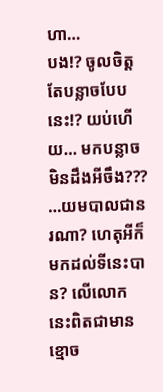ហា…
បង!? ចូលចិត្តតែបន្លាចបែបនេះ!? យប់ហើយ… មកបន្លាចមិនដឹងអីចឹង??? …យមបាលជានរណា? ហេតុអីក៏មកដល់ទីនេះបាន? លើលោកនេះពិតជាមានខ្មោច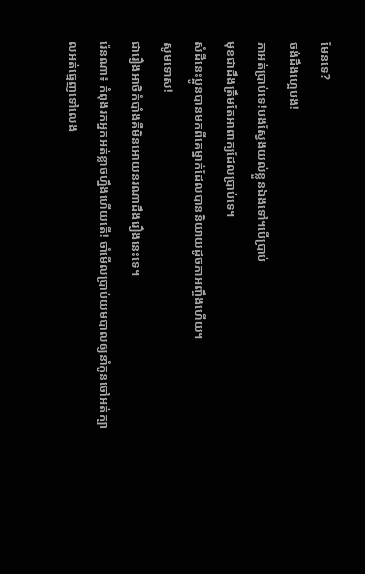មែនទេ?
ចង់ដឹងហ្អេបង!
ភាអត់ប្រាប់ទេ!បងស្វែងយល់ខ្លួនឯងទៅ។បើប្រាប់
មុខជាដឹងត្រឹមតែអាពាក្យដែលប្រាប់ទេ។
សំដីនេះប្អូនបានមកពីគេម្នាក់ដែលបាននិយាយដូចភាអញ្ចឹងហើយ។
សូមទោស!
ជារឿងអាថិកំបាំងគឺមិនអោយនរណាដឹងរឿងនេះទេ។
រ៉េនណា៖ កំពុងរកអ្នកអត់ខ្លាចហ្នឹងហើយតើ! ចាំមើលប្រាប់យមបាលឲ្យនាំកូនចៅអត់ក្បាលអត់ធ្មេញទៅលេង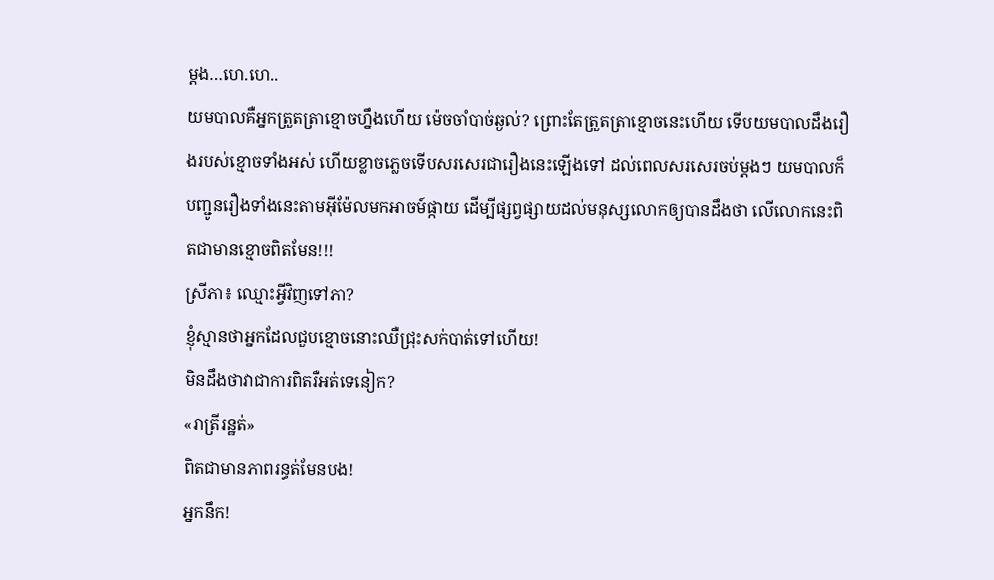ម្តង…ហេ.ហេ..
យមបាលគឺអ្នកត្រួតត្រាខ្មោចហ្នឹងហើយ ម៉េចចាំបាច់ឆ្ងល់? ព្រោះតែត្រួតត្រាខ្មោចនេះហើយ ទើបយមបាលដឹងរឿងរបស់ខ្មោចទាំងអស់ ហើយខ្លាចភ្លេចទើបសរសេរជារឿងនេះឡើងទៅ ដល់ពេលសរសេរចប់ម្តងៗ យមបាលក៏បញ្ជូនរឿងទាំងនេះតាមអ៊ីម៉ែលមកអាចម៍ផ្កាយ ដើម្បីផ្សព្វផ្សាយដល់មនុស្សលោកឲ្យបានដឹងថា លើលោកនេះពិតជាមានខ្មោចពិតមែន!!!
ស្រីភា៖ ឈ្មោះអ្វីវិញទៅភា?
ខ្ញុំស្មានថាអ្នកដែលជួបខ្មោចនោះឈឺជ្រុះសក់បាត់ទៅហើយ!
មិនដឹងថាវាជាការពិតរឺអត់ទេនៀក?
«រាត្រីរន្ឋត់»
ពិតជាមានភាពរន្ធត់មែនបង!
អ្នកនឹក!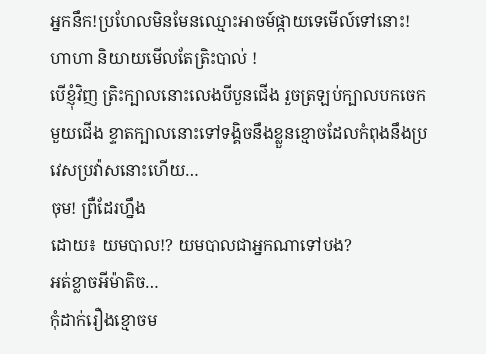អ្នកនឹក!ប្រហែលមិនមែនឈ្មោះអាចម៍ផ្កាយទេមើល៍ទៅនោះ!
ហាហា និយាយមើលតែត្រិះបាល់ !
បើខ្ញុំវិញ ត្រិះក្បាលនោះលេងបីបួនជើង រួចត្រឡប់ក្បាលបកចេកមួយជើង ខ្ទាតក្បាលនោះទៅទង្គិចនឹងខ្លួនខ្មោចដែលកំពុងនឹងប្រវេសប្រវ៉ាសនោះហើយ…
ចុម! ព្រឺដែរហ្នឹង
ដោយ៖ យមបាល!? យមបាលជាអ្នកណាទៅបង?
អត់ខ្លាចអីម៉ាតិច…
កុំដាក់រឿងខ្មោចម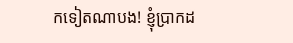កទៀតណាបង! ខ្ញុំប្រាកដ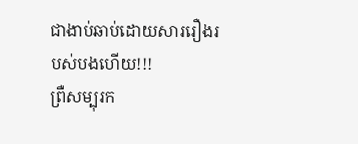ជាងាប់ឆាប់ដោយសាររឿងរបស់បងហើយ!!!
ព្រឺសម្បុរក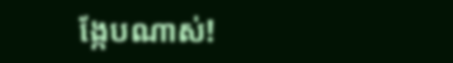ង្កែបណាស់!